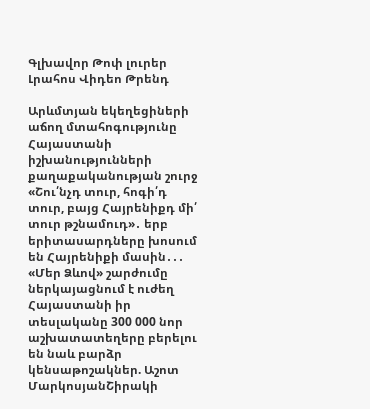Գլխավոր Թոփ լուրեր Լրահոս Վիդեո Թրենդ

Արևմտյան եկեղեցիների աճող մտահոգությունը Հայաստանի իշխանությունների քաղաքականության շուրջ «Շու՛նչդ տուր, հոգի՛դ տուր, բայց Հայրենիքդ մի՛ տուր թշնամուդ»․ երբ երիտասարդները խոսում են Հայրենիքի մասին․․․ «Մեր Ձևով» շարժումը ներկայացնում է ուժեղ Հայաստանի իր տեսլականը 300 000 նոր աշխատատեղերը բերելու են նաև բարձր կենսաթոշակներ. Աշոտ ՄարկոսյանՇիրակի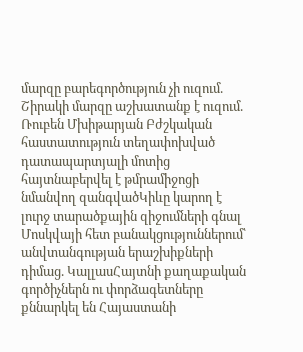մարզը բարեգործություն չի ուզում. Շիրակի մարզը աշխատանք է ուզում. Ռուբեն Մխիթարյան Բժշկական հաստատություն տեղափոխված դատապարտյալի մոտից հայտնաբերվել է թմրամիջոցի նմանվող զանգվածԿիևը կարող է լուրջ տարածքային զիջումների գնալ Մոսկվայի հետ բանակցություններում՝ անվտանգության երաշխիքների դիմաց. ԿալլասՀայտնի քաղաքական գործիչներն ու փորձագետները քննարկել են Հայաստանի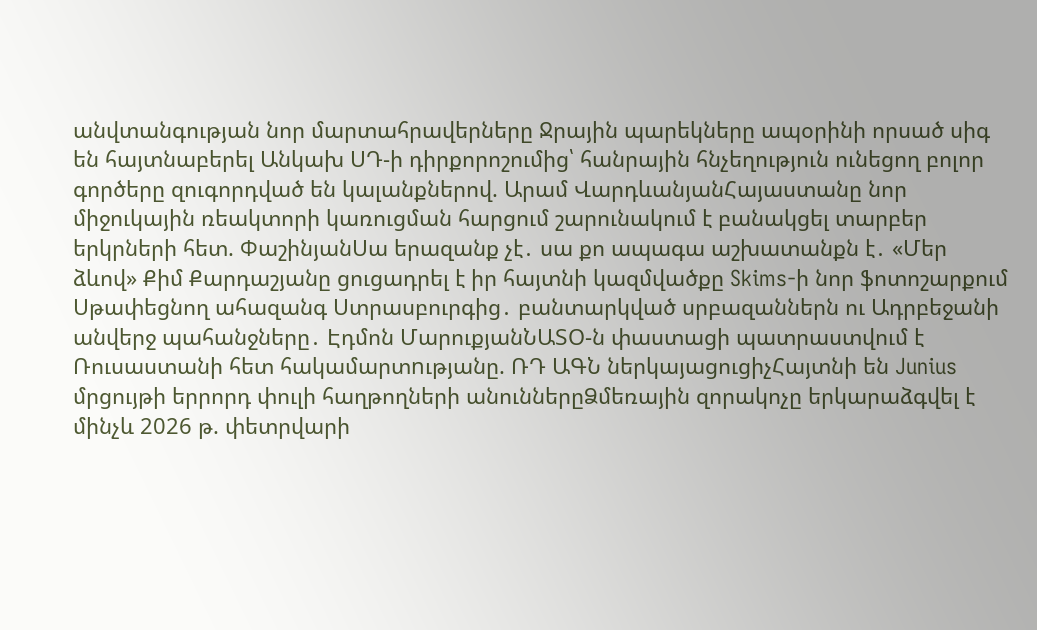անվտանգության նոր մարտահրավերները Ջրային պարեկները ապօրինի որսած սիգ են հայտնաբերել Անկախ ՍԴ-ի դիրքորոշումից՝ հանրային հնչեղություն ունեցող բոլոր գործերը զուգորդված են կալանքներով. Արամ ՎարդևանյանՀայաստանը նոր միջուկային ռեակտորի կառուցման հարցում շարունակում է բանակցել տարբեր երկրների հետ. ՓաշինյանՍա երազանք չէ․ սա քո ապագա աշխատանքն է․ «Մեր ձևով» Քիմ Քարդաշյանը ցուցադրել է իր հայտնի կազմվածքը Skims-ի նոր ֆոտոշարքում Սթափեցնող ահազանգ Ստրասբուրգից․ բանտարկված սրբազաններն ու Ադրբեջանի անվերջ պահանջները․ Էդմոն ՄարուքյանՆԱՏՕ-ն փաստացի պատրաստվում է Ռուսաստանի հետ հակամարտnւթյանը. ՌԴ ԱԳՆ ներկայացուցիչՀայտնի են Junius մրցույթի երրորդ փուլի հաղթողների անուններըՁմեռային զորակոչը երկարաձգվել է մինչև 2026 թ. փետրվարի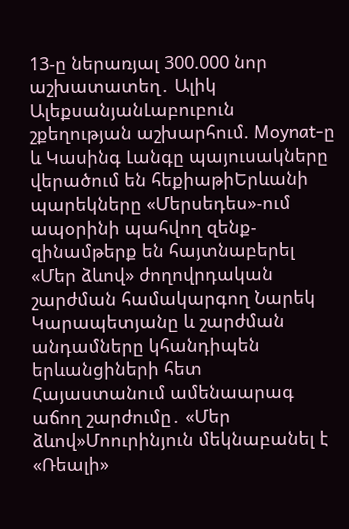13-ը ներառյալ 300.000 նոր աշխատատեղ․ Ալիկ ԱլեքսանյանԼաբուբուն շքեղության աշխարհում. Moynat-ը և Կասինգ Լանգը պայուսակները վերածում են հեքիաթիԵրևանի պարեկները «Մերսեդես»-ում ապօրինի պահվող զենք-զինամթերք են հայտնաբերել «Մեր ձևով» ժողովրդական շարժման համակարգող Նարեկ Կարապետյանը և շարժման անդամները կհանդիպեն երևանցիների հետ Հայաստանում ամենաարագ աճող շարժումը․ «Մեր ձևով»Մոուրինյուն մեկնաբանել է «Ռեալի»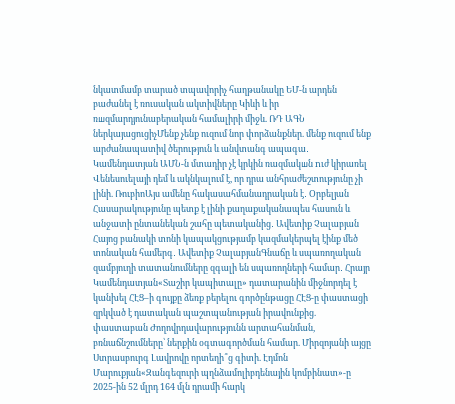նկատմամբ տարած տպավորիչ հաղթանակը ԵՄ-ն արդեն բաժանել է ռուսական ակտիվները Կիևի և իր ռшզմարդյունաբերական համալիրի միջև. ՌԴ ԱԳՆ ներկայացուցիչՄենք չենք ուզում նոր փորձանքներ. մենք ուզում ենք արժանապատիվ ծերություն և անվտանգ ապագա․ Կամենդատյան ԱՄՆ-ն մտադիր չէ կրկին ռազմակшն nւժ կիրառել Վենեսուելայի դեմ և ակնկալում է, որ դրա անհրաժեշտությունը չի լինի. ՌուբիոԱյս ամենը հակասահմանադրական է․ Օրբելյան Հասարակությունը պետք է լինի քաղաքականապես հասուն և անջատի ընտանեկան շահը պետականից․ Ավետիք Չալաբյան Հայոց բանակի տոնի կապակցությամբ կազմակերպել էինք մեծ տոնական համերգ․ Ավետիք ՉալաբյանԳնաճը և սպառողական զամբյուղի տատանումները զգալի են սպառողների համար․ Հրայր Կամենդատյան«Տաշիր կապիտալը» դատարանին միջնորդել է կանխել ՀԷՑ–ի գույքը ձեռք բերելու գործընթացը ՀԷՑ-ը փաստացի զրկված է դատական պաշտպանության իրավունքից. փաստաբան Ժողովրդավարությունն արտահանման, բռնաճնշումները՝ ներքին օգտագործման համար. Միրզոյանի այցը Ստրասբուրգ Լավրովը որտեղի՞ց գիտի. Էդմոն Մարուքյան«Զանգեզուրի պղնձամոլիբդենային կոմբինատ»-ը 2025-ին 52 մլրդ 164 մլն դրամի հարկ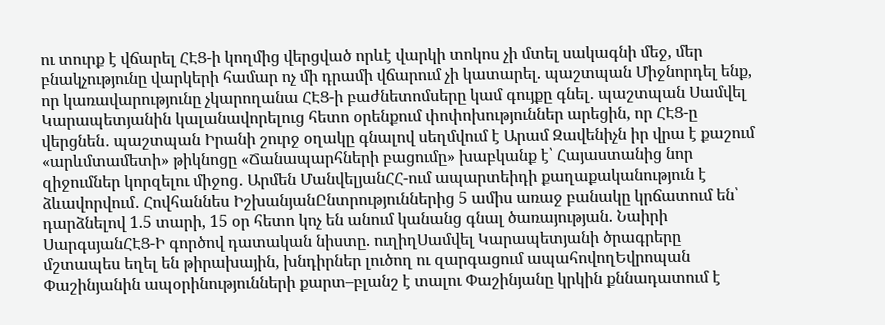ու տուրք է վճարել ՀԷՑ-ի կողմից վերցված որևէ վարկի տոկոս չի մտել սակագնի մեջ, մեր բնակչությունը վարկերի համար ոչ մի դրամի վճարում չի կատարել. պաշտպան Միջնորդել ենք, որ կառավարությունը չկարողանա ՀԷՑ-ի բաժնետոմսերը կամ գույքը գնել․ պաշտպան Սամվել Կարապետյանին կալանավորելուց հետո օրենքում փոփոխություններ արեցին, որ ՀԷՑ-ը վերցնեն․ պաշտպան Իրանի շուրջ օղակը գնալով սեղմվում է Արամ Զավենիչն իր վրա է քաշում «արևմտամետի» թիկնոցը «Ճանապարհների բացումը» խաբկանք է՝ Հայաստանից նոր զիջումներ կորզելու միջոց․ Արմեն ՄանվելյանՀՀ-ում ապարտեիդի քաղաքականություն է ձևավորվում․ Հովհաննես ԻշխանյանԸնտրություններից 5 ամիս առաջ բանակը կրճատում են՝ դարձնելով 1.5 տարի, 15 օր հետո կոչ են անում կանանց գնալ ծառայության. Նաիրի ՍարգսյանՀԷՑ-Ի գործով դատական նիստը. ուղիղՍամվել Կարապետյանի ծրագրերը մշտապես եղել են թիրախային, խնդիրներ լուծող ու զարգացում ապահովողԵվրոպան Փաշինյանին ապօրինությունների քարտ–բլանշ է տալու Փաշինյանը կրկին քննադատում է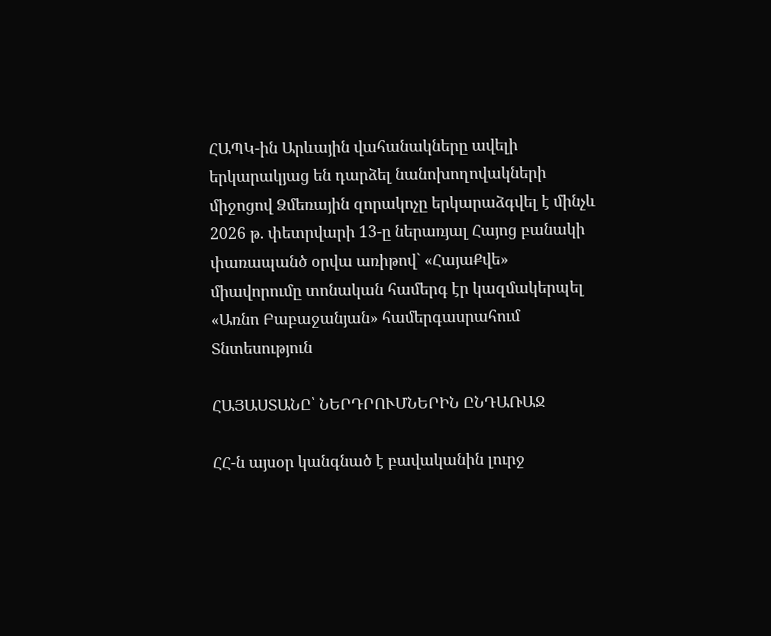ՀԱՊԿ-ին Արևային վահանակները ավելի երկարակյաց են դարձել նանոխողովակների միջոցով Ձմեռային զորակոչը երկարաձգվել է մինչև 2026 թ. փետրվարի 13-ը ներառյալ Հայոց բանակի փառապանծ օրվա առիթով` «ՀայաՔվե» միավորումը տոնական համերգ էր կազմակերպել «Առնո Բաբաջանյան» համերգասրահում
Տնտեսություն

ՀԱՅԱՍՏԱՆԸ՝ ՆԵՐԴՐՈՒՄՆԵՐԻՆ ԸՆԴԱՌԱՋ

ՀՀ-ն այսօր կանգնած է բավականին լուրջ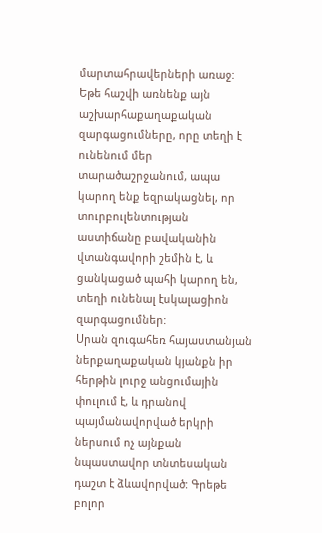մարտահրավերների առաջ: Եթե հաշվի առնենք այն աշխարհաքաղաքական զարգացումները, որը տեղի է ունենում մեր տարածաշրջանում, ապա կարող ենք եզրակացնել, որ տուրբուլենտության աստիճանը բավականին վտանգավորի շեմին է, և ցանկացած պահի կարող են, տեղի ունենալ էսկալացիոն զարգացումներ:
Սրան զուգահեռ հայաստանյան ներքաղաքական կյանքն իր հերթին լուրջ անցումային փուլում է, և դրանով պայմանավորված երկրի ներսում ոչ այնքան նպաստավոր տնտեսական դաշտ է ձևավորված: Գրեթե բոլոր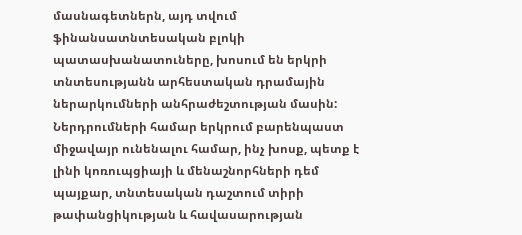մասնագետներն, այդ տվում ֆինանսատնտեսական բլոկի պատասխանատուները, խոսում են երկրի տնտեսությանն արհեստական դրամային ներարկումների անհրաժեշտության մասին: Ներդրումների համար երկրում բարենպաստ միջավայր ունենալու համար, ինչ խոսք, պետք է լինի կոռուպցիայի և մենաշնորհների դեմ պայքար, տնտեսական դաշտում տիրի թափանցիկության և հավասարության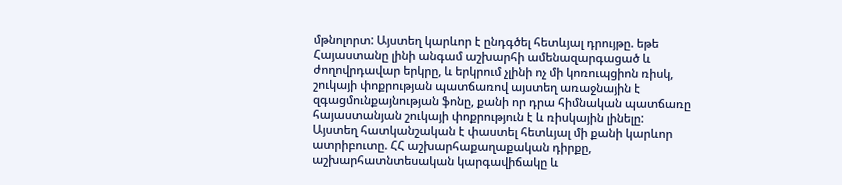մթնոլորտ: Այստեղ կարևոր է ընդգծել հետևյալ դրույթը. եթե Հայաստանը լինի անգամ աշխարհի ամենազարգացած և ժողովրդավար երկրը, և երկրում չլինի ոչ մի կոռուպցիոն ռիսկ, շուկայի փոքրության պատճառով այստեղ առաջնային է զգացմունքայնության ֆոնը, քանի որ դրա հիմնական պատճառը հայաստանյան շուկայի փոքրություն է և ռիսկային լինելը:
Այստեղ հատկանշական է փաստել հետևյալ մի քանի կարևոր ատրիբուտը. ՀՀ աշխարհաքաղաքական դիրքը, աշխարհատնտեսական կարգավիճակը և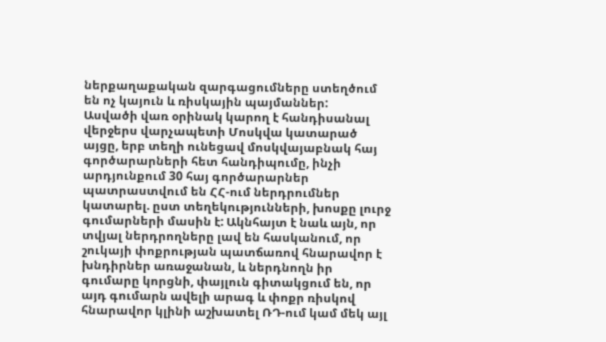ներքաղաքական զարգացումները ստեղծում են ոչ կայուն և ռիսկային պայմաններ:
Ասվածի վառ օրինակ կարող է հանդիսանալ վերջերս վարչապետի Մոսկվա կատարած այցը, երբ տեղի ունեցավ մոսկվայաբնակ հայ գործարարների հետ հանդիպումը, ինչի արդյունքում 30 հայ գործարարներ պատրաստվում են ՀՀ-ում ներդրումներ կատարել. ըստ տեղեկությունների, խոսքը լուրջ գումարների մասին է: Ակնհայտ է նաև այն, որ տվյալ ներդրողները լավ են հասկանում, որ շուկայի փոքրության պատճառով հնարավոր է խնդիրներ առաջանան, և ներդնողն իր գումարը կորցնի, փայլուն գիտակցում են, որ այդ գումարն ավելի արագ և փոքր ռիսկով հնարավոր կլինի աշխատել ՌԴ-ում կամ մեկ այլ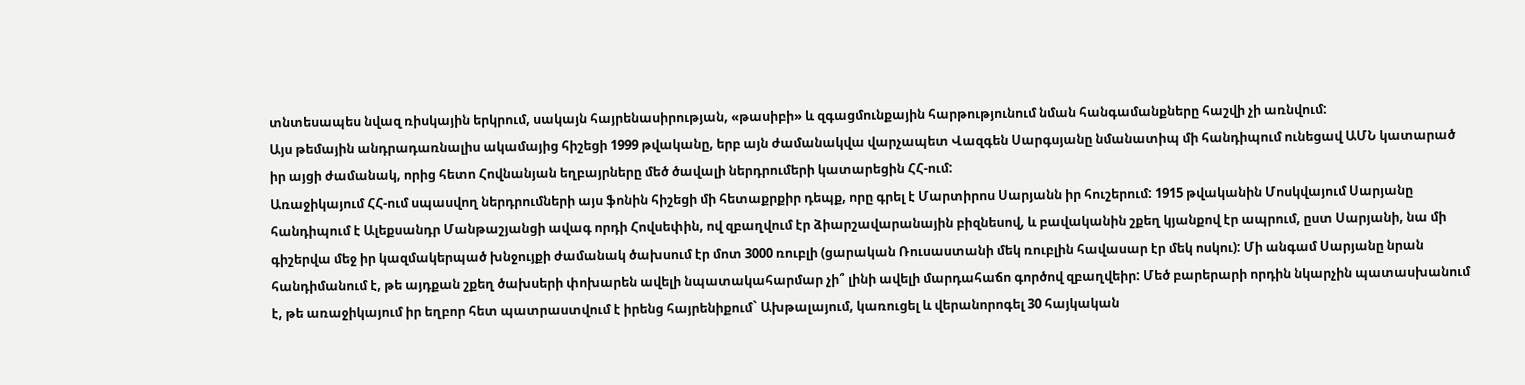տնտեսապես նվազ ռիսկային երկրում, սակայն հայրենասիրության, «թասիբի» և զգացմունքային հարթությունում նման հանգամանքները հաշվի չի առնվում:
Այս թեմային անդրադառնալիս ակամայից հիշեցի 1999 թվականը, երբ այն ժամանակվա վարչապետ Վազգեն Սարգսյանը նմանատիպ մի հանդիպում ունեցավ ԱՄՆ կատարած իր այցի ժամանակ, որից հետո Հովնանյան եղբայրները մեծ ծավալի ներդրումերի կատարեցին ՀՀ-ում:
Առաջիկայում ՀՀ-ում սպասվող ներդրումների այս ֆոնին հիշեցի մի հետաքրքիր դեպք, որը գրել է Մարտիրոս Սարյանն իր հուշերում: 1915 թվականին Մոսկվայում Սարյանը հանդիպում է Ալեքսանդր Մանթաշյանցի ավագ որդի Հովսեփին, ով զբաղվում էր ձիարշավարանային բիզնեսով, և բավականին շքեղ կյանքով էր ապրում, ըստ Սարյանի, նա մի գիշերվա մեջ իր կազմակերպած խնջույքի ժամանակ ծախսում էր մոտ 3000 ռուբլի (ցարական Ռուսաստանի մեկ ռուբլին հավասար էր մեկ ոսկու): Մի անգամ Սարյանը նրան հանդիմանում է, թե այդքան շքեղ ծախսերի փոխարեն ավելի նպատակահարմար չի՞ լինի ավելի մարդահաճո գործով զբաղվեիր: Մեծ բարերարի որդին նկարչին պատասխանում է, թե առաջիկայում իր եղբոր հետ պատրաստվում է իրենց հայրենիքում` Ախթալայում, կառուցել և վերանորոգել 30 հայկական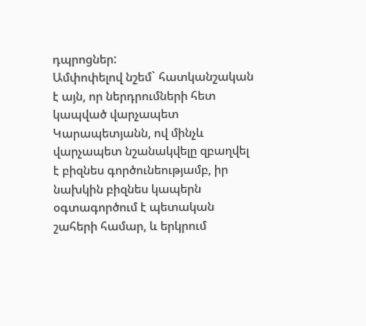դպրոցներ:
Ամփոփելով նշեմ` հատկանշական է այն, որ ներդրումների հետ կապված վարչապետ Կարապետյանն, ով մինչև վարչապետ նշանակվելը զբաղվել է բիզնես գործունեությամբ, իր նախկին բիզնես կապերն օգտագործում է պետական շահերի համար, և երկրում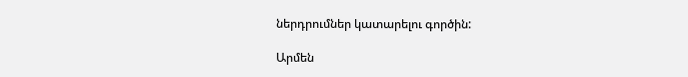ներդրումներ կատարելու գործին:

Արմեն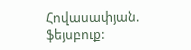Հովասափյան. ֆեյսբուք: